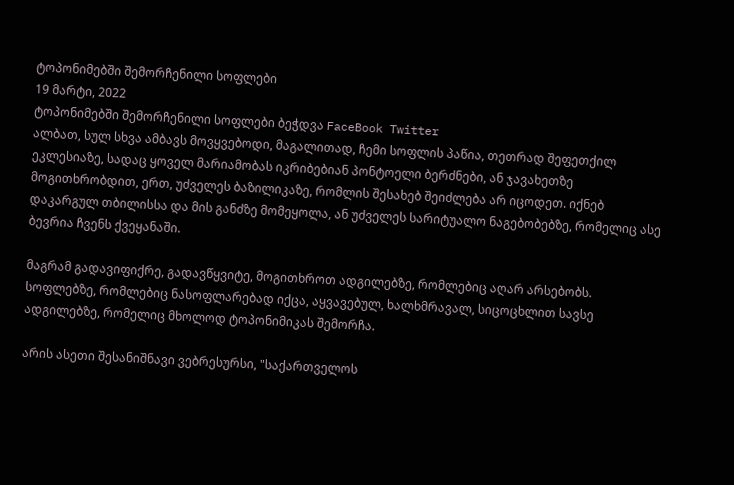ტოპონიმებში შემორჩენილი სოფლები
19 მარტი, 2022
ტოპონიმებში შემორჩენილი სოფლები ბეჭდვა FaceBook Twitter
ალბათ, სულ სხვა ამბავს მოვყვებოდი, მაგალითად, ჩემი სოფლის პაწია, თეთრად შეფეთქილ ეკლესიაზე, სადაც ყოველ მარიამობას იკრიბებიან პონტოელი ბერძნები, ან ჯავახეთზე მოგითხრობდით, ერთ, უძველეს ბაზილიკაზე, რომლის შესახებ შეიძლება არ იცოდეთ. იქნებ დაკარგულ თბილისსა და მის განძზე მომეყოლა, ან უძველეს სარიტუალო ნაგებობებზე, რომელიც ასე ბევრია ჩვენს ქვეყანაში.

მაგრამ გადავიფიქრე, გადავწყვიტე, მოგითხროთ ადგილებზე, რომლებიც აღარ არსებობს. სოფლებზე, რომლებიც ნასოფლარებად იქცა, აყვავებულ, ხალხმრავალ, სიცოცხლით სავსე ადგილებზე, რომელიც მხოლოდ ტოპონიმიკას შემორჩა.

არის ასეთი შესანიშნავი ვებრესურსი, "საქართველოს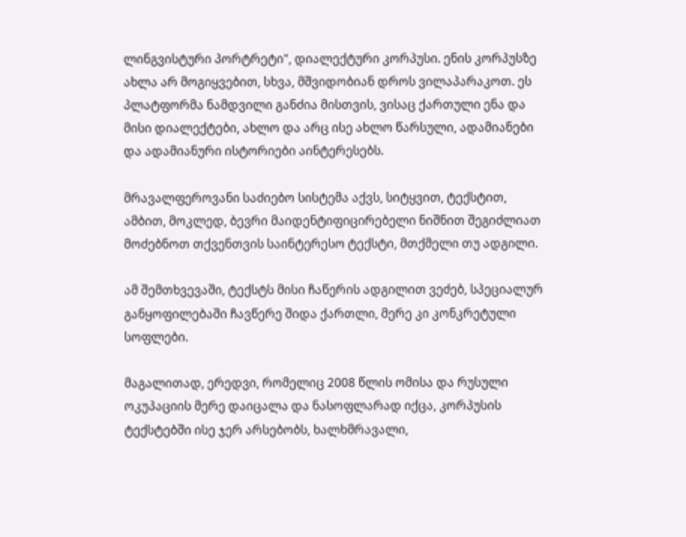ლინგვისტური პორტრეტი", დიალექტური კორპუსი. ენის კორპუსზე ახლა არ მოგიყვებით, სხვა, მშვიდობიან დროს ვილაპარაკოთ. ეს პლატფორმა ნამდვილი განძია მისთვის, ვისაც ქართული ენა და მისი დიალექტები, ახლო და არც ისე ახლო წარსული, ადამიანები და ადამიანური ისტორიები აინტერესებს.

მრავალფეროვანი საძიებო სისტემა აქვს, სიტყვით, ტექსტით, ამბით, მოკლედ, ბევრი მაიდენტიფიცირებელი ნიშნით შეგიძლიათ მოძებნოთ თქვენთვის საინტერესო ტექსტი, მთქმელი თუ ადგილი.

ამ შემთხვევაში, ტექსტს მისი ჩაწერის ადგილით ვეძებ, სპეციალურ განყოფილებაში ჩავწერე შიდა ქართლი, მერე კი კონკრეტული სოფლები.

მაგალითად, ერედვი, რომელიც 2008 წლის ომისა და რუსული ოკუპაციის მერე დაიცალა და ნასოფლარად იქცა, კორპუსის ტექსტებში ისე ჯერ არსებობს, ხალხმრავალი,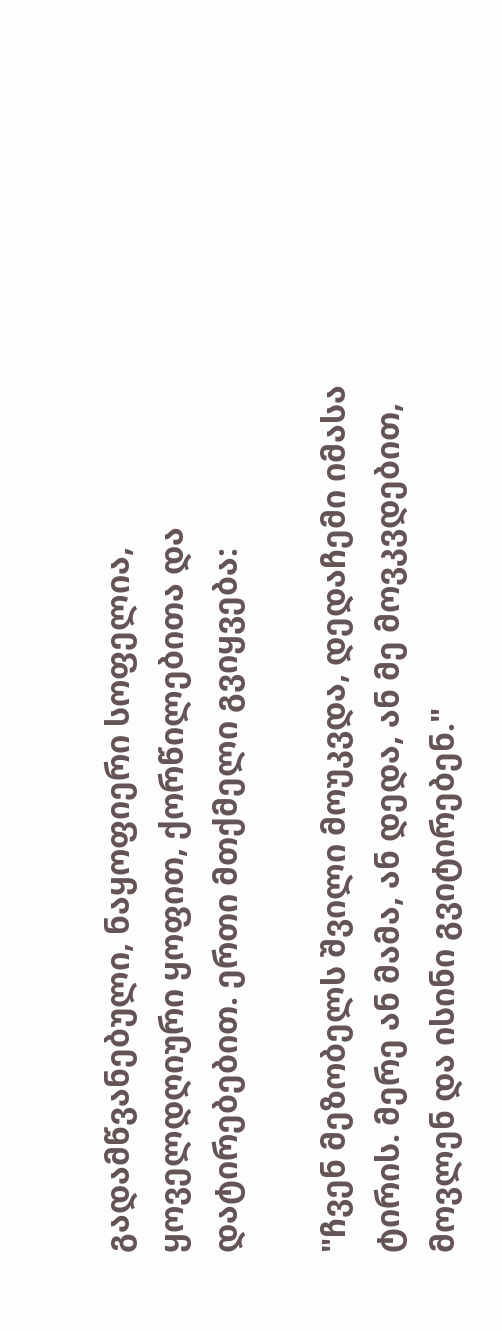გადამწვანებული, ნაყოფიერი სოფელია, ყოველდღიური ყოფით, ქორწილებითა და დატირებებით. ერთი მთქმელი გვიყვება:

"ჩვენ მეზობელს შვილი მოუკვდა, დედაჩემი იმასა ტირის. მერე ან მამა, ან დედა, ან მე მოვკვდებით, მოვლენ და ისინი გვიტირებენ."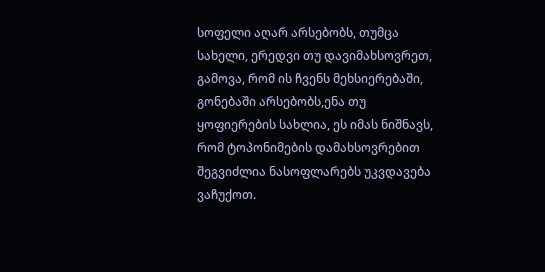სოფელი აღარ არსებობს, თუმცა სახელი, ერედვი თუ დავიმახსოვრეთ, გამოვა, რომ ის ჩვენს მეხსიერებაში, გონებაში არსებობს,ენა თუ ყოფიერების სახლია, ეს იმას ნიშნავს, რომ ტოპონიმების დამახსოვრებით შეგვიძლია ნასოფლარებს უკვდავება ვაჩუქოთ.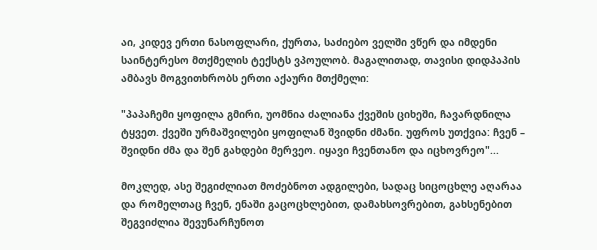აი, კიდევ ერთი ნასოფლარი, ქურთა, საძიებო ველში ვწერ და იმდენი საინტერესო მთქმელის ტექსტს ვპოულობ. მაგალითად, თავისი დიდპაპის ამბავს მოგვითხრობს ერთი აქაური მთქმელი:

"პაპაჩემი ყოფილა გმირი, უომნია ძალიანა ქვეშის ციხეში, ჩავარდნილა ტყვეთ. ქვეში ურმაშვილები ყოფილან შვიდნი ძმანი. უფროს უთქვია: ჩვენ – შვიდნი ძმა და შენ გახდები მერვეო. იყავი ჩვენთანო და იცხოვრეო"...

მოკლედ, ასე შეგიძლიათ მოძებნოთ ადგილები, სადაც სიცოცხლე აღარაა და რომელთაც ჩვენ, ენაში გაცოცხლებით, დამახსოვრებით, გახსენებით შეგვიძლია შევუნარჩუნოთ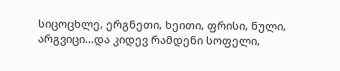სიცოცხლე, ერგნეთი, ხეითი, ფრისი, ნული, არგვიცი...და კიდევ რამდენი სოფელი,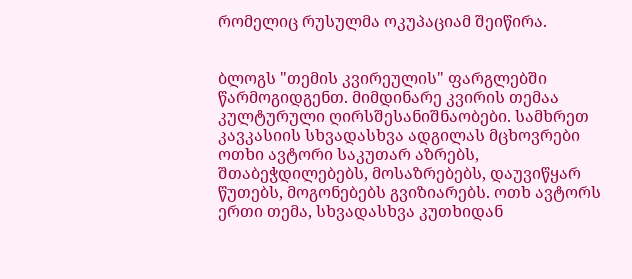რომელიც რუსულმა ოკუპაციამ შეიწირა.


ბლოგს "თემის კვირეულის" ფარგლებში წარმოგიდგენთ. მიმდინარე კვირის თემაა კულტურული ღირსშესანიშნაობები. სამხრეთ კავკასიის სხვადასხვა ადგილას მცხოვრები ოთხი ავტორი საკუთარ აზრებს, შთაბეჭდილებებს, მოსაზრებებს, დაუვიწყარ წუთებს, მოგონებებს გვიზიარებს. ოთხ ავტორს ერთი თემა, სხვადასხვა კუთხიდან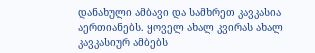დანახული ამბავი და სამხრეთ კავკასია აერთიანებს. ყოველ ახალ კვირას ახალ კავკასიურ ამბებს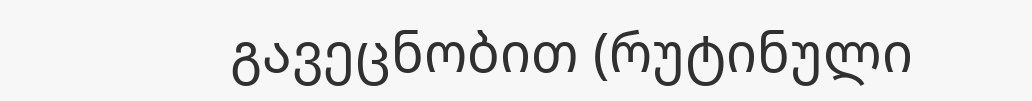გავეცნობით (რუტინული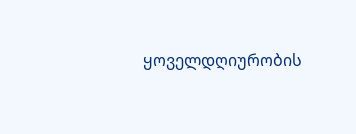ყოველდღიურობის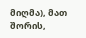მიღმა), მათ შორის,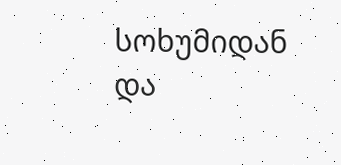სოხუმიდან და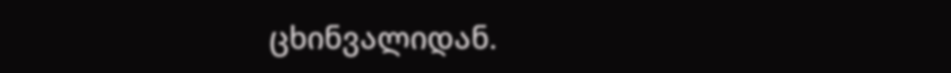ცხინვალიდან.